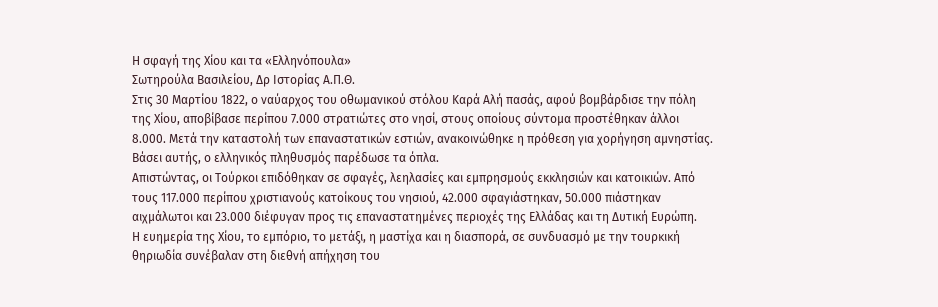Η σφαγή της Χίου και τα «Ελληνόπουλα»
Σωτηρούλα Βασιλείου, Δρ Ιστορίας Α.Π.Θ.
Στις 30 Μαρτίου 1822, ο ναύαρχος του οθωμανικού στόλου Καρά Αλή πασάς, αφού βομβάρδισε την πόλη της Χίου, αποβίβασε περίπου 7.000 στρατιώτες στο νησί, στους οποίους σύντομα προστέθηκαν άλλοι 8.000. Μετά την καταστολή των επαναστατικών εστιών, ανακοινώθηκε η πρόθεση για χορήγηση αμνηστίας. Βάσει αυτής, ο ελληνικός πληθυσμός παρέδωσε τα όπλα.
Απιστώντας, οι Τούρκοι επιδόθηκαν σε σφαγές, λεηλασίες και εμπρησμούς εκκλησιών και κατοικιών. Από τους 117.000 περίπου χριστιανούς κατοίκους του νησιού, 42.000 σφαγιάστηκαν, 50.000 πιάστηκαν αιχμάλωτοι και 23.000 διέφυγαν προς τις επαναστατημένες περιοχές της Ελλάδας και τη Δυτική Ευρώπη.
Η ευημερία της Χίου, το εμπόριο, το μετάξι, η μαστίχα και η διασπορά, σε συνδυασμό με την τουρκική θηριωδία συνέβαλαν στη διεθνή απήχηση του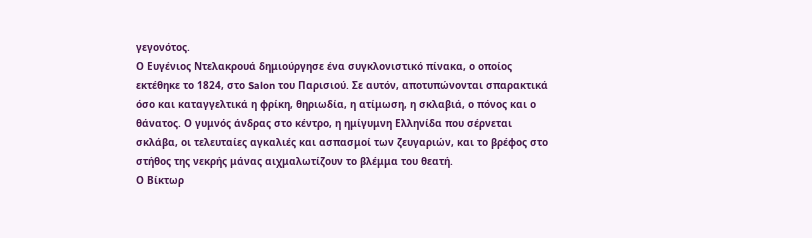γεγονότος.
Ο Ευγένιος Ντελακρουά δημιούργησε ένα συγκλονιστικό πίνακα, ο οποίος εκτέθηκε το 1824, στο Salon του Παρισιού. Σε αυτόν, αποτυπώνονται σπαρακτικά όσο και καταγγελτικά η φρίκη, θηριωδία, η ατίμωση, η σκλαβιά, ο πόνος και ο θάνατος. Ο γυμνός άνδρας στο κέντρο, η ημίγυμνη Ελληνίδα που σέρνεται σκλάβα, οι τελευταίες αγκαλιές και ασπασμοί των ζευγαριών, και το βρέφος στο στήθος της νεκρής μάνας αιχμαλωτίζουν το βλέμμα του θεατή.
Ο Βίκτωρ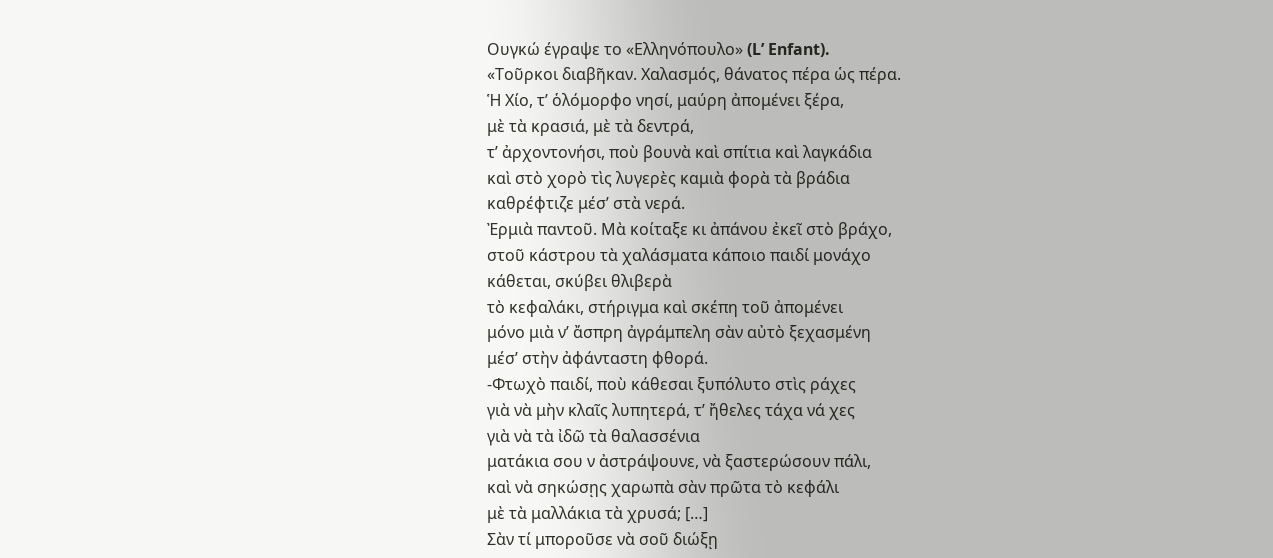Ουγκώ έγραψε το «Ελληνόπουλο» (L’ Enfant).
«Τοῦρκοι διαβῆκαν. Χαλασμός, θάνατος πέρα ὡς πέρα.
Ἡ Χίο, τ’ ὁλόμορφο νησί, μαύρη ἀπομένει ξέρα,
μὲ τὰ κρασιά, μὲ τὰ δεντρά,
τ’ ἀρχοντονήσι, ποὺ βουνὰ καὶ σπίτια καὶ λαγκάδια
καὶ στὸ χορὸ τὶς λυγερὲς καμιὰ φορὰ τὰ βράδια
καθρέφτιζε μέσ’ στὰ νερά.
Ἐρμιὰ παντοῦ. Μὰ κοίταξε κι ἀπάνου ἐκεῖ στὸ βράχο,
στοῦ κάστρου τὰ χαλάσματα κάποιο παιδί μονάχο
κάθεται, σκύβει θλιβερὰ
τὸ κεφαλάκι, στήριγμα καὶ σκέπη τοῦ ἀπομένει
μόνο μιὰ ν’ ἄσπρη ἀγράμπελη σὰν αὐτὸ ξεχασμένη
μέσ’ στὴν ἀφάνταστη φθορά.
-Φτωχὸ παιδί, ποὺ κάθεσαι ξυπόλυτο στὶς ράχες
γιὰ νὰ μὴν κλαῖς λυπητερά, τ’ ἤθελες τάχα νά χες
γιὰ νὰ τὰ ἰδῶ τὰ θαλασσένια
ματάκια σου ν ἀστράψουνε, νὰ ξαστερώσουν πάλι,
καὶ νὰ σηκώσῃς χαρωπὰ σὰν πρῶτα τὸ κεφάλι
μὲ τὰ μαλλάκια τὰ χρυσά; […]
Σὰν τί μποροῦσε νὰ σοῦ διώξῃ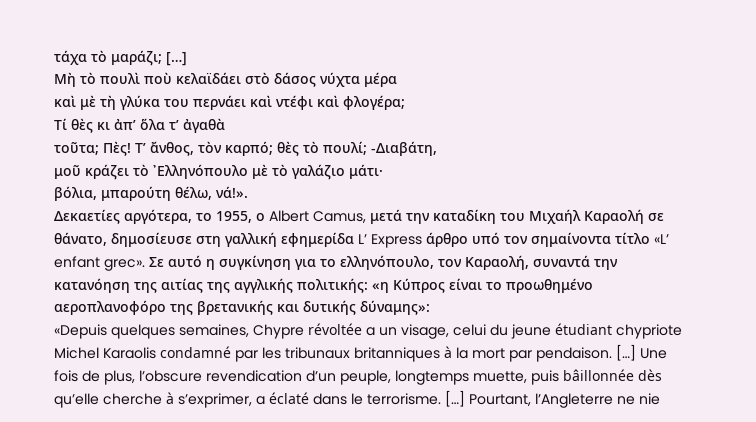τάχα τὸ μαράζι; […]
Μὴ τὸ πουλὶ ποὺ κελαϊδάει στὸ δάσος νύχτα μέρα
καὶ μὲ τὴ γλύκα του περνάει καὶ ντέφι καὶ φλογέρα;
Τί θὲς κι ἀπ’ ὅλα τ’ ἀγαθὰ
τοῦτα; Πὲς! Τ’ ἄνθος, τὸν καρπό; θὲς τὸ πουλί; -Διαβάτη,
μοῦ κράζει τὸ ᾽Ελληνόπουλο μὲ τὸ γαλάζιο μάτι·
βόλια, μπαρούτη θέλω, νά!».
Δεκαετίες αργότερα, το 1955, ο Albert Camus, μετά την καταδίκη του Μιχαήλ Καραολή σε θάνατο, δημοσίευσε στη γαλλική εφημερίδα L’ Express άρθρο υπό τον σημαίνοντα τίτλο «L’ enfant grec». Σε αυτό η συγκίνηση για το ελληνόπουλο, τον Καραολή, συναντά την κατανόηση της αιτίας της αγγλικής πολιτικής: «η Κύπρος είναι το προωθημένο αεροπλανοφόρο της βρετανικής και δυτικής δύναμης»:
«Depuis quelques semaines, Chypre révoltée a un visage, celui du jeune étudiant chypriote Michel Karaolis condamné par les tribunaux britanniques à la mort par pendaison. […] Une fois de plus, l’obscure revendication d’un peuple, longtemps muette, puis bâillonnée dès qu’elle cherche à s’exprimer, a éclaté dans le terrorisme. […] Pourtant, l’Angleterre ne nie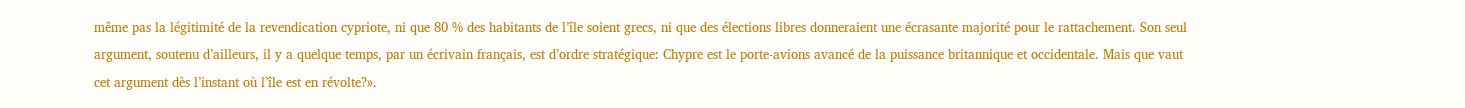même pas la légitimité de la revendication cypriote, ni que 80 % des habitants de l’île soient grecs, ni que des élections libres donneraient une écrasante majorité pour le rattachement. Son seul argument, soutenu d’ailleurs, il y a quelque temps, par un écrivain français, est d’ordre stratégique: Chypre est le porte-avions avancé de la puissance britannique et occidentale. Mais que vaut cet argument dès l’instant où l’île est en révolte?».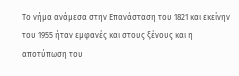Το νήμα ανάμεσα στην Επανάσταση του 1821 και εκείνην του 1955 ήταν εμφανές και στους ξένους και η αποτύπωση του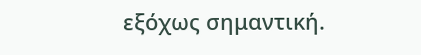εξόχως σημαντική.